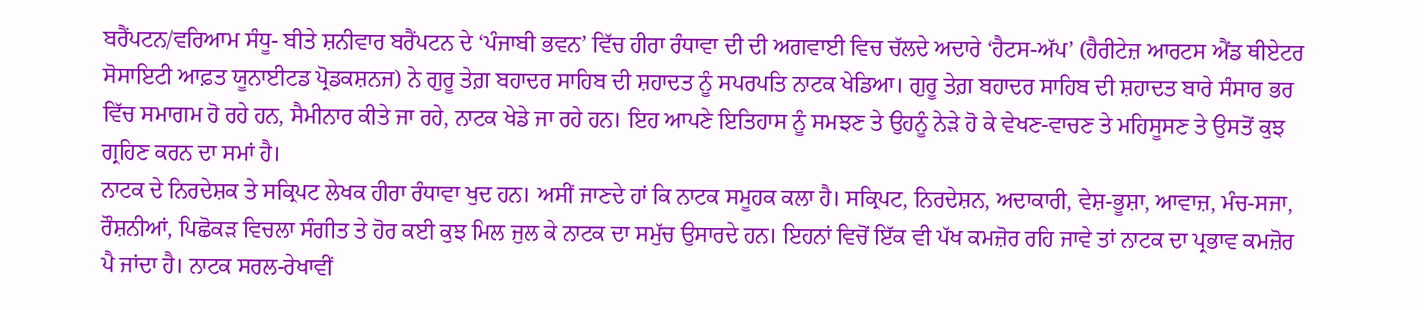ਬਰੈਂਪਟਨ/ਵਰਿਆਮ ਸੰਧੂ- ਬੀਤੇ ਸ਼ਨੀਵਾਰ ਬਰੈਂਪਟਨ ਦੇ ‘ਪੰਜਾਬੀ ਭਵਨ’ ਵਿੱਚ ਹੀਰਾ ਰੰਧਾਵਾ ਦੀ ਦੀ ਅਗਵਾਈ ਵਿਚ ਚੱਲਦੇ ਅਦਾਰੇ ‘ਹੈਟਸ-ਅੱਪ’ (ਹੈਰੀਟੇਜ਼ ਆਰਟਸ ਐਂਡ ਥੀਏਟਰ ਸੋਸਾਇਟੀ ਆਫ਼ਤ ਯੂਨਾਈਟਡ ਪ੍ਰੋਡਕਸ਼ਨਜ) ਨੇ ਗੁਰੂ ਤੇਗ਼ ਬਹਾਦਰ ਸਾਹਿਬ ਦੀ ਸ਼ਹਾਦਤ ਨੂੰ ਸਪਰਪਤਿ ਨਾਟਕ ਖੇਡਿਆ। ਗੁਰੂ ਤੇਗ਼ ਬਹਾਦਰ ਸਾਹਿਬ ਦੀ ਸ਼ਹਾਦਤ ਬਾਰੇ ਸੰਸਾਰ ਭਰ ਵਿੱਚ ਸਮਾਗਮ ਹੋ ਰਹੇ ਹਨ, ਸੈਮੀਨਾਰ ਕੀਤੇ ਜਾ ਰਹੇ, ਨਾਟਕ ਖੇਡੇ ਜਾ ਰਹੇ ਹਨ। ਇਹ ਆਪਣੇ ਇਤਿਹਾਸ ਨੂੰ ਸਮਝਣ ਤੇ ਉਹਨੂੰ ਨੇੜੇ ਹੋ ਕੇ ਵੇਖਣ-ਵਾਚਣ ਤੇ ਮਹਿਸੂਸਣ ਤੇ ਉਸਤੋਂ ਕੁਝ ਗ੍ਰਹਿਣ ਕਰਨ ਦਾ ਸਮਾਂ ਹੈ।
ਨਾਟਕ ਦੇ ਨਿਰਦੇਸ਼ਕ ਤੇ ਸਕ੍ਰਿਪਟ ਲੇਖਕ ਹੀਰਾ ਰੰਧਾਵਾ ਖੁਦ ਹਨ। ਅਸੀਂ ਜਾਣਦੇ ਹਾਂ ਕਿ ਨਾਟਕ ਸਮੂਹਕ ਕਲਾ ਹੈ। ਸਕ੍ਰਿਪਟ, ਨਿਰਦੇਸ਼ਨ, ਅਦਾਕਾਰੀ, ਵੇਸ਼-ਭੂਸ਼ਾ, ਆਵਾਜ਼, ਮੰਚ-ਸਜਾ, ਰੌਸ਼ਨੀਆਂ, ਪਿਛੋਕੜ ਵਿਚਲਾ ਸੰਗੀਤ ਤੇ ਹੋਰ ਕਈ ਕੁਝ ਮਿਲ ਜੁਲ ਕੇ ਨਾਟਕ ਦਾ ਸਮੁੱਚ ਉਸਾਰਦੇ ਹਨ। ਇਹਨਾਂ ਵਿਚੋਂ ਇੱਕ ਵੀ ਪੱਖ ਕਮਜ਼ੋਰ ਰਹਿ ਜਾਵੇ ਤਾਂ ਨਾਟਕ ਦਾ ਪ੍ਰਭਾਵ ਕਮਜ਼ੋਰ ਪੈ ਜਾਂਦਾ ਹੈ। ਨਾਟਕ ਸਰਲ-ਰੇਖਾਵੀਂ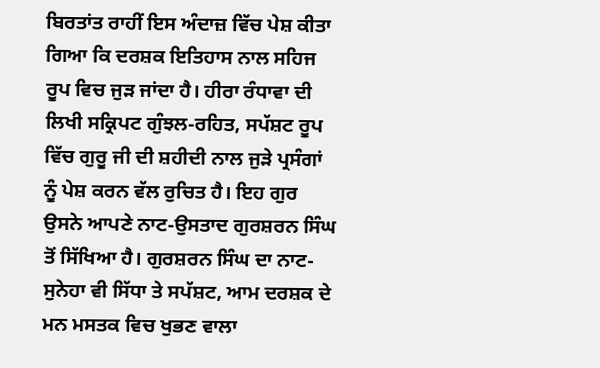ਬਿਰਤਾਂਤ ਰਾਹੀਂ ਇਸ ਅੰਦਾਜ਼ ਵਿੱਚ ਪੇਸ਼ ਕੀਤਾ ਗਿਆ ਕਿ ਦਰਸ਼ਕ ਇਤਿਹਾਸ ਨਾਲ ਸਹਿਜ ਰੂਪ ਵਿਚ ਜੁੜ ਜਾਂਦਾ ਹੈ। ਹੀਰਾ ਰੰਧਾਵਾ ਦੀ ਲਿਖੀ ਸਕ੍ਰਿਪਟ ਗੁੰਝਲ-ਰਹਿਤ, ਸਪੱਸ਼ਟ ਰੂਪ ਵਿੱਚ ਗੁਰੂ ਜੀ ਦੀ ਸ਼ਹੀਦੀ ਨਾਲ ਜੁੜੇ ਪ੍ਰਸੰਗਾਂ ਨੂੰ ਪੇਸ਼ ਕਰਨ ਵੱਲ ਰੁਚਿਤ ਹੈ। ਇਹ ਗੁਰ ਉਸਨੇ ਆਪਣੇ ਨਾਟ-ਉਸਤਾਦ ਗੁਰਸ਼ਰਨ ਸਿੰਘ ਤੋਂ ਸਿੱਖਿਆ ਹੈ। ਗੁਰਸ਼ਰਨ ਸਿੰਘ ਦਾ ਨਾਟ-ਸੁਨੇਹਾ ਵੀ ਸਿੱਧਾ ਤੇ ਸਪੱਸ਼ਟ, ਆਮ ਦਰਸ਼ਕ ਦੇ ਮਨ ਮਸਤਕ ਵਿਚ ਖੁਭਣ ਵਾਲਾ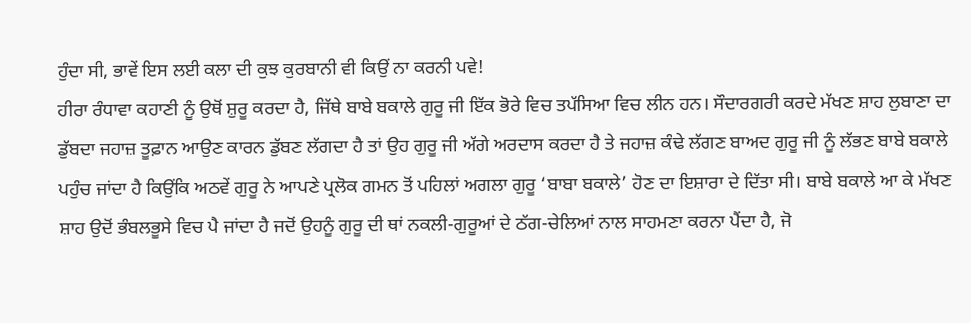ਹੁੰਦਾ ਸੀ, ਭਾਵੇਂ ਇਸ ਲਈ ਕਲਾ ਦੀ ਕੁਝ ਕੁਰਬਾਨੀ ਵੀ ਕਿਉਂ ਨਾ ਕਰਨੀ ਪਵੇ!
ਹੀਰਾ ਰੰਧਾਵਾ ਕਹਾਣੀ ਨੂੰ ਉਥੋਂ ਸ਼ੁਰੂ ਕਰਦਾ ਹੈ, ਜਿੱਥੇ ਬਾਬੇ ਬਕਾਲੇ ਗੁਰੂ ਜੀ ਇੱਕ ਭੋਰੇ ਵਿਚ ਤਪੱਸਿਆ ਵਿਚ ਲੀਨ ਹਨ। ਸੌਦਾਰਗਰੀ ਕਰਦੇ ਮੱਖਣ ਸ਼ਾਹ ਲੁਬਾਣਾ ਦਾ ਡੁੱਬਦਾ ਜਹਾਜ਼ ਤੂਫ਼ਾਨ ਆਉਣ ਕਾਰਨ ਡੁੱਬਣ ਲੱਗਦਾ ਹੈ ਤਾਂ ਉਹ ਗੁਰੂ ਜੀ ਅੱਗੇ ਅਰਦਾਸ ਕਰਦਾ ਹੈ ਤੇ ਜਹਾਜ਼ ਕੰਢੇ ਲੱਗਣ ਬਾਅਦ ਗੁਰੂ ਜੀ ਨੂੰ ਲੱਭਣ ਬਾਬੇ ਬਕਾਲੇ ਪਹੁੰਚ ਜਾਂਦਾ ਹੈ ਕਿਉਂਕਿ ਅਠਵੇਂ ਗੁਰੂ ਨੇ ਆਪਣੇ ਪ੍ਰਲੋਕ ਗਮਨ ਤੋਂ ਪਹਿਲਾਂ ਅਗਲਾ ਗੁਰੂ ‘ਬਾਬਾ ਬਕਾਲੇ’ ਹੋਣ ਦਾ ਇਸ਼ਾਰਾ ਦੇ ਦਿੱਤਾ ਸੀ। ਬਾਬੇ ਬਕਾਲੇ ਆ ਕੇ ਮੱਖਣ ਸ਼ਾਹ ਉਦੋਂ ਭੰਬਲਭੂਸੇ ਵਿਚ ਪੈ ਜਾਂਦਾ ਹੈ ਜਦੋਂ ਉਹਨੂੰ ਗੁਰੂ ਦੀ ਥਾਂ ਨਕਲੀ-ਗੁਰੂਆਂ ਦੇ ਠੱਗ-ਚੇਲਿਆਂ ਨਾਲ ਸਾਹਮਣਾ ਕਰਨਾ ਪੈਂਦਾ ਹੈ, ਜੋ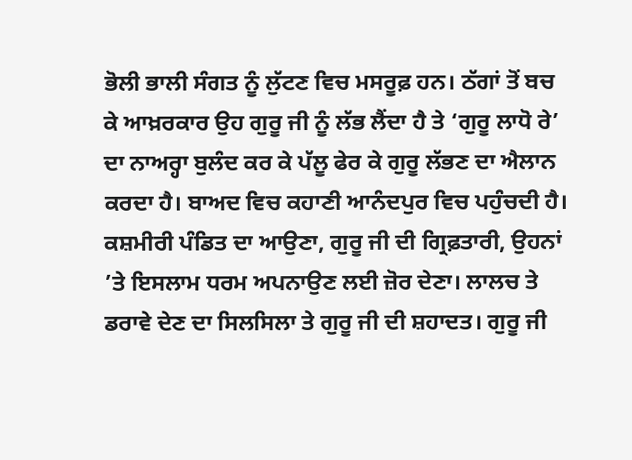ਭੋਲੀ ਭਾਲੀ ਸੰਗਤ ਨੂੰ ਲੁੱਟਣ ਵਿਚ ਮਸਰੂਫ਼ ਹਨ। ਠੱਗਾਂ ਤੋਂ ਬਚ ਕੇ ਆਖ਼ਰਕਾਰ ਉਹ ਗੁਰੂ ਜੀ ਨੂੰ ਲੱਭ ਲੈਂਦਾ ਹੈ ਤੇ ‘ਗੁਰੂ ਲਾਧੋ ਰੇ’ ਦਾ ਨਾਅਰ੍ਹਾ ਬੁਲੰਦ ਕਰ ਕੇ ਪੱਲੂ ਫੇਰ ਕੇ ਗੁਰੂ ਲੱਭਣ ਦਾ ਐਲਾਨ ਕਰਦਾ ਹੈ। ਬਾਅਦ ਵਿਚ ਕਹਾਣੀ ਆਨੰਦਪੁਰ ਵਿਚ ਪਹੁੰਚਦੀ ਹੈ। ਕਸ਼ਮੀਰੀ ਪੰਡਿਤ ਦਾ ਆਉਣਾ, ਗੁਰੂ ਜੀ ਦੀ ਗ੍ਰਿਫ਼ਤਾਰੀ, ਉਹਨਾਂ ’ਤੇ ਇਸਲਾਮ ਧਰਮ ਅਪਨਾਉਣ ਲਈ ਜ਼ੋਰ ਦੇਣਾ। ਲਾਲਚ ਤੇ ਡਰਾਵੇ ਦੇਣ ਦਾ ਸਿਲਸਿਲਾ ਤੇ ਗੁਰੂ ਜੀ ਦੀ ਸ਼ਹਾਦਤ। ਗੁਰੂ ਜੀ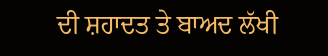ਦੀ ਸ਼ਹਾਦਤ ਤੇ ਬਾਅਦ ਲੱਖੀ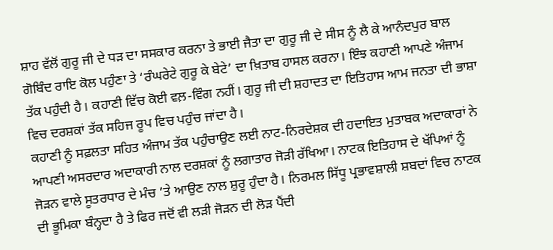ਸ਼ਾਹ ਵੱਲੋਂ ਗੁਰੂ ਜੀ ਦੇ ਧੜ ਦਾ ਸਸਕਾਰ ਕਰਨਾ ਤੇ ਭਾਈ ਜੈਤਾ ਦਾ ਗੁਰੂ ਜੀ ਦੇ ਸੀਸ ਨੂੰ ਲੈ ਕੇ ਆਨੰਦਪੁਰ ਬਾਲ ਗੋਬਿੰਦ ਰਾਇ ਕੋਲ ਪਹੁੰਣਾ ਤੇ ‘ਰੰਘਰੇਟੇ ਗੁਰੂ ਕੇ ਬੇਟੇ’ ਦਾ ਖ਼ਿਤਾਬ ਹਾਸਲ ਕਰਨਾ। ਇੰਝ ਕਹਾਣੀ ਆਪਣੇ ਅੰਜਾਮ ਤੱਕ ਪਹੁੰਦੀ ਹੈ। ਕਹਾਣੀ ਵਿੱਚ ਕੋਈ ਵਲ਼-ਵਿੰਗ ਨਹੀਂ। ਗੁਰੂ ਜੀ ਦੀ ਸ਼ਹਾਦਤ ਦਾ ਇਤਿਹਾਸ ਆਮ ਜਨਤਾ ਦੀ ਭਾਸ਼ਾ ਵਿਚ ਦਰਸ਼ਕਾਂ ਤੱਕ ਸਹਿਜ ਰੂਪ ਵਿਚ ਪਹੁੰਚ ਜਾਂਦਾ ਹੈ।
ਕਹਾਣੀ ਨੂੰ ਸਫ਼ਲਤਾ ਸਹਿਤ ਅੰਜਾਮ ਤੱਕ ਪਹੁੰਚਾਉਣ ਲਈ ਨਾਟ-ਨਿਰਦੇਸ਼ਕ ਦੀ ਹਦਾਇਤ ਮੁਤਾਬਕ ਅਦਾਕਾਰਾਂ ਨੇ ਆਪਣੀ ਅਸਰਦਾਰ ਅਦਾਕਾਰੀ ਨਾਲ ਦਰਸ਼ਕਾਂ ਨੂੰ ਲਗਾਤਾਰ ਜੋੜੀ ਰੱਖਿਆ। ਨਾਟਕ ਇਤਿਹਾਸ ਦੇ ਖੱਪਿਆਂ ਨੂੰ ਜੋੜਨ ਵਾਲੇ ਸੂਤਰਧਾਰ ਦੇ ਮੰਚ ’ਤੇ ਆਉਣ ਨਾਲ ਸ਼ੁਰੂ ਹੁੰਦਾ ਹੈ। ਨਿਰਮਲ ਸਿੱਧੂ ਪ੍ਰਭਾਵਸ਼ਾਲੀ ਸ਼ਬਦਾਂ ਵਿਚ ਨਾਟਕ ਦੀ ਭੂਮਿਕਾ ਬੰਨ੍ਹਦਾ ਹੈ ਤੇ ਫਿਰ ਜਦੋਂ ਵੀ ਲੜੀ ਜੋੜਨ ਦੀ ਲੋੜ ਪੈਂਦੀ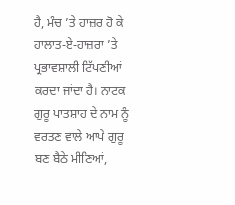ਹੈ, ਮੰਚ ’ਤੇ ਹਾਜ਼ਰ ਹੋ ਕੇ ਹਾਲਾਤ-ਏ-ਹਾਜ਼ਰਾ ’ਤੇ ਪ੍ਰਭਾਵਸ਼ਾਲੀ ਟਿੱਪਣੀਆਂ ਕਰਦਾ ਜਾਂਦਾ ਹੈ। ਨਾਟਕ ਗੁਰੂ ਪਾਤਸ਼ਾਹ ਦੇ ਨਾਮ ਨੂੰ ਵਰਤਣ ਵਾਲੇ ਆਪੇ ਗੁਰੂ ਬਣ ਬੈਠੇ ਮੀਣਿਆਂ,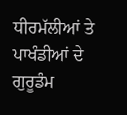ਧੀਰਮੱਲੀਆਂ ਤੇ ਪਾਖੰਡੀਆਂ ਦੇ ਗੁਰੂਡੰਮ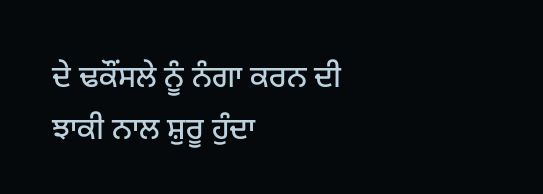ਦੇ ਢਕੌਂਸਲੇ ਨੂੰ ਨੰਗਾ ਕਰਨ ਦੀ ਝਾਕੀ ਨਾਲ ਸ਼ੁਰੂ ਹੁੰਦਾ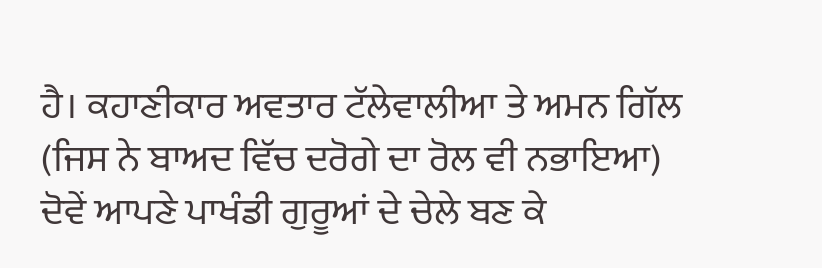ਹੈ। ਕਹਾਣੀਕਾਰ ਅਵਤਾਰ ਟੱਲੇਵਾਲੀਆ ਤੇ ਅਮਨ ਗਿੱਲ (ਜਿਸ ਨੇ ਬਾਅਦ ਵਿੱਚ ਦਰੋਗੇ ਦਾ ਰੋਲ ਵੀ ਨਭਾਇਆ) ਦੋਵੇਂ ਆਪਣੇ ਪਾਖੰਡੀ ਗੁਰੂਆਂ ਦੇ ਚੇਲੇ ਬਣ ਕੇ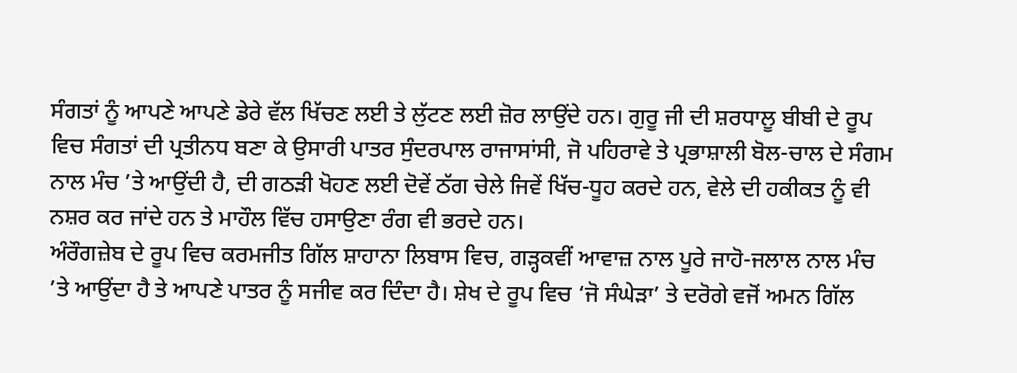ਸੰਗਤਾਂ ਨੂੰ ਆਪਣੇ ਆਪਣੇ ਡੇਰੇ ਵੱਲ ਖਿੱਚਣ ਲਈ ਤੇ ਲੁੱਟਣ ਲਈ ਜ਼ੋਰ ਲਾਉਂਦੇ ਹਨ। ਗੁਰੂ ਜੀ ਦੀ ਸ਼ਰਧਾਲੂ ਬੀਬੀ ਦੇ ਰੂਪ ਵਿਚ ਸੰਗਤਾਂ ਦੀ ਪ੍ਰਤੀਨਧ ਬਣਾ ਕੇ ਉਸਾਰੀ ਪਾਤਰ ਸੁੰਦਰਪਾਲ ਰਾਜਾਸਾਂਸੀ, ਜੋ ਪਹਿਰਾਵੇ ਤੇ ਪ੍ਰਭਾਸ਼ਾਲੀ ਬੋਲ-ਚਾਲ ਦੇ ਸੰਗਮ ਨਾਲ ਮੰਚ ’ਤੇ ਆਉਂਦੀ ਹੈ, ਦੀ ਗਠੜੀ ਖੋਹਣ ਲਈ ਦੋਵੇਂ ਠੱਗ ਚੇਲੇ ਜਿਵੇਂ ਖਿੱਚ-ਧੂਹ ਕਰਦੇ ਹਨ, ਵੇਲੇ ਦੀ ਹਕੀਕਤ ਨੂੰ ਵੀ ਨਸ਼ਰ ਕਰ ਜਾਂਦੇ ਹਨ ਤੇ ਮਾਹੌਲ ਵਿੱਚ ਹਸਾਉਣਾ ਰੰਗ ਵੀ ਭਰਦੇ ਹਨ।
ਅੰਰੌਗਜ਼ੇਬ ਦੇ ਰੂਪ ਵਿਚ ਕਰਮਜੀਤ ਗਿੱਲ ਸ਼ਾਹਾਨਾ ਲਿਬਾਸ ਵਿਚ, ਗੜ੍ਹਕਵੀਂ ਆਵਾਜ਼ ਨਾਲ ਪੂਰੇ ਜਾਹੋ-ਜਲਾਲ ਨਾਲ ਮੰਚ ’ਤੇ ਆਉਂਦਾ ਹੈ ਤੇ ਆਪਣੇ ਪਾਤਰ ਨੂੰ ਸਜੀਵ ਕਰ ਦਿੰਦਾ ਹੈ। ਸ਼ੇਖ ਦੇ ਰੂਪ ਵਿਚ ‘ਜੋ ਸੰਘੇੜਾ’ ਤੇ ਦਰੋਗੇ ਵਜੋਂ ਅਮਨ ਗਿੱਲ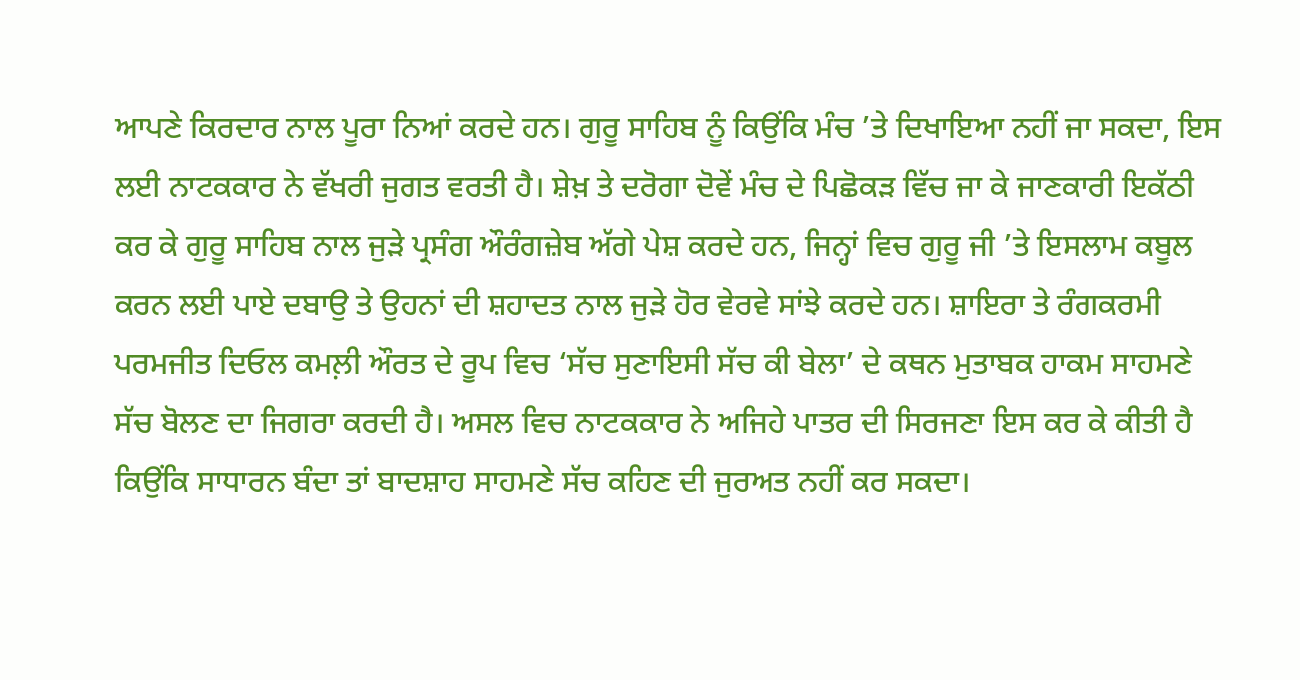ਆਪਣੇ ਕਿਰਦਾਰ ਨਾਲ ਪੂਰਾ ਨਿਆਂ ਕਰਦੇ ਹਨ। ਗੁਰੂ ਸਾਹਿਬ ਨੂੰ ਕਿਉਂਕਿ ਮੰਚ ’ਤੇ ਦਿਖਾਇਆ ਨਹੀਂ ਜਾ ਸਕਦਾ, ਇਸ ਲਈ ਨਾਟਕਕਾਰ ਨੇ ਵੱਖਰੀ ਜੁਗਤ ਵਰਤੀ ਹੈ। ਸ਼ੇਖ਼ ਤੇ ਦਰੋਗਾ ਦੋਵੇਂ ਮੰਚ ਦੇ ਪਿਛੋਕੜ ਵਿੱਚ ਜਾ ਕੇ ਜਾਣਕਾਰੀ ਇਕੱਠੀ ਕਰ ਕੇ ਗੁਰੂ ਸਾਹਿਬ ਨਾਲ ਜੁੜੇ ਪ੍ਰਸੰਗ ਔਰੰਗਜ਼ੇਬ ਅੱਗੇ ਪੇਸ਼ ਕਰਦੇ ਹਨ, ਜਿਨ੍ਹਾਂ ਵਿਚ ਗੁਰੂ ਜੀ ’ਤੇ ਇਸਲਾਮ ਕਬੂਲ ਕਰਨ ਲਈ ਪਾਏ ਦਬਾਉ ਤੇ ਉਹਨਾਂ ਦੀ ਸ਼ਹਾਦਤ ਨਾਲ ਜੁੜੇ ਹੋਰ ਵੇਰਵੇ ਸਾਂਝੇ ਕਰਦੇ ਹਨ। ਸ਼ਾਇਰਾ ਤੇ ਰੰਗਕਰਮੀ ਪਰਮਜੀਤ ਦਿਓਲ ਕਮਲ਼ੀ ਔਰਤ ਦੇ ਰੂਪ ਵਿਚ ‘ਸੱਚ ਸੁਣਾਇਸੀ ਸੱਚ ਕੀ ਬੇਲਾ’ ਦੇ ਕਥਨ ਮੁਤਾਬਕ ਹਾਕਮ ਸਾਹਮਣੇ ਸੱਚ ਬੋਲਣ ਦਾ ਜਿਗਰਾ ਕਰਦੀ ਹੈ। ਅਸਲ ਵਿਚ ਨਾਟਕਕਾਰ ਨੇ ਅਜਿਹੇ ਪਾਤਰ ਦੀ ਸਿਰਜਣਾ ਇਸ ਕਰ ਕੇ ਕੀਤੀ ਹੈ ਕਿਉਂਕਿ ਸਾਧਾਰਨ ਬੰਦਾ ਤਾਂ ਬਾਦਸ਼ਾਹ ਸਾਹਮਣੇ ਸੱਚ ਕਹਿਣ ਦੀ ਜੁਰਅਤ ਨਹੀਂ ਕਰ ਸਕਦਾ।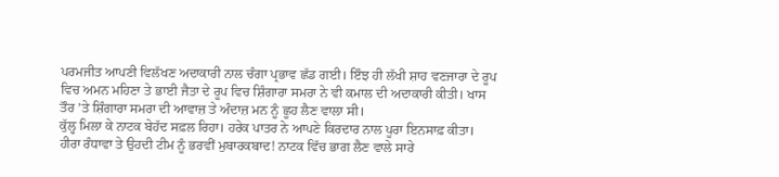ਪਰਮਜੀਤ ਆਪਣੀ ਵਿਲੱਖਣ ਅਦਾਕਾਰੀ ਨਾਲ ਚੰਗਾ ਪ੍ਰਭਾਵ ਛੱਡ ਗਈ। ਇੰਝ ਹੀ ਲੱਖੀ ਸ਼ਾਹ ਵਣਜਾਰਾ ਦੇ ਰੂਪ ਵਿਚ ਅਮਨ ਮਹਿਣਾ ਤੇ ਭਾਈ ਜੈਤਾ ਦੇ ਰੂਪ ਵਿਚ ਸ਼ਿੰਗਾਰਾ ਸਮਰਾ ਨੇ ਵੀ ਕਮਾਲ ਦੀ ਅਦਾਕਾਰੀ ਕੀਤੀ। ਖਾਸ ਤੌਰ ’ਤੇ ਸ਼ਿੰਗਾਰਾ ਸਮਰਾ ਦੀ ਆਵਾਜ਼ ਤੇ ਅੰਦਾਜ਼ ਮਨ ਨੂੰ ਛੂਹ ਲੈਣ ਵਾਲਾ ਸੀ।
ਕੁੱਲ੍ਹ ਮਿਲਾ ਕੇ ਨਾਟਕ ਬੇਹੱਦ ਸਫ਼ਲ ਰਿਹਾ। ਹਰੇਕ ਪਾਤਰ ਨੇ ਆਪਣੇ ਕਿਰਦਾਰ ਨਾਲ ਪੂਰਾ ਇਨਸਾਫ਼ ਕੀਤਾ। ਹੀਰਾ ਰੰਧਾਵਾ ਤੇ ਉਹਦੀ ਟੀਮ ਨੂੰ ਭਰਵੀਂ ਮੁਬਾਰਕਬਾਦ! ਨਾਟਕ ਵਿੱਚ ਭਾਗ ਲੈਣ ਵਾਲੇ ਸਾਰੇ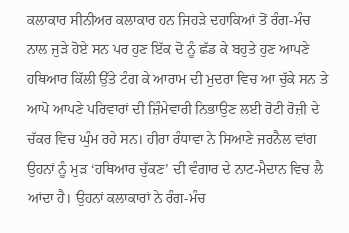ਕਲਾਕਾਰ ਸੀਨੀਅਰ ਕਲਾਕਾਰ ਹਨ ਜਿਹੜੇ ਦਹਾਕਿਆਂ ਤੋਂ ਰੰਗ-ਮੰਚ ਨਾਲ ਜੁੜੇ ਹੋਏ ਸਨ ਪਰ ਹੁਣ ਇੱਕ ਦੋ ਨੂੰ ਛੱਡ ਕੇ ਬਹੁਤੇ ਹੁਣ ਆਪਣੇ ਹਥਿਆਰ ਕਿੱਲੀ ਉੱਤੇ ਟੰਗ ਕੇ ਆਰਾਮ ਦੀ ਮੁਦਰਾ ਵਿਚ ਆ ਚੁੱਕੇ ਸਨ ਤੇ ਆਪੋ ਆਪਣੇ ਪਰਿਵਾਰਾਂ ਦੀ ਜ਼ਿੰਮੇਵਾਰੀ ਨਿਭਾਉਣ ਲਈ ਰੋਟੀ ਰੋਜ਼ੀ ਦੇ ਚੱਕਰ ਵਿਚ ਘੁੰਮ ਰਹੇ ਸਨ। ਹੀਰਾ ਰੰਧਾਵਾ ਨੇ ਸਿਆਣੇ ਜਰਨੈਲ ਵਾਂਗ ਉਹਨਾਂ ਨੂੰ ਮੁੜ ‘ਹਥਿਆਰ ਚੁੱਕਣ’ ਦੀ ਵੰਗਾਰ ਦੇ ਨਾਟ-ਮੈਦਾਨ ਵਿਚ ਲੈ ਆਂਦਾ ਹੈ। ਉਹਨਾਂ ਕਲਾਕਾਰਾਂ ਨੇ ਰੰਗ-ਮੰਚ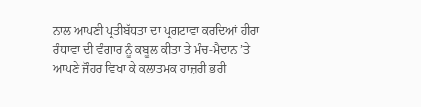ਨਾਲ ਆਪਣੀ ਪ੍ਰਤੀਬੱਧਤਾ ਦਾ ਪ੍ਰਗਟਾਵਾ ਕਰਦਿਆਂ ਹੀਰਾ ਰੰਧਾਵਾ ਦੀ ਵੰਗਾਰ ਨੂੰ ਕਬੂਲ ਕੀਤਾ ਤੇ ਮੰਚ-ਮੈਦਾਨ ’ਤੇ ਆਪਣੇ ਜੌਹਰ ਵਿਖਾ ਕੇ ਕਲਾਤਮਕ ਹਾਜ਼ਰੀ ਭਰੀ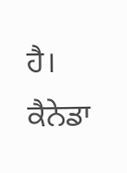ਹੈ।
ਕੈਨੇਡਾ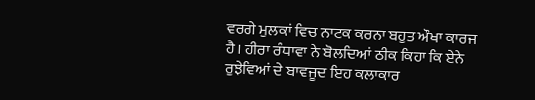ਵਰਗੇ ਮੁਲਕਾਂ ਵਿਚ ਨਾਟਕ ਕਰਨਾ ਬਹੁਤ ਔਖਾ ਕਾਰਜ ਹੈ। ਹੀਰਾ ਰੰਧਾਵਾ ਨੇ ਬੋਲਦਿਆਂ ਠੀਕ ਕਿਹਾ ਕਿ ਏਨੇ ਰੁਝੇਵਿਆਂ ਦੇ ਬਾਵਜੂਦ ਇਹ ਕਲਾਕਾਰ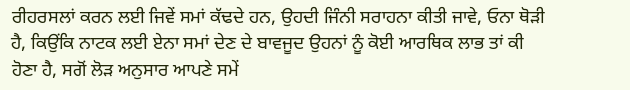ਰੀਹਰਸਲਾਂ ਕਰਨ ਲਈ ਜਿਵੇਂ ਸਮਾਂ ਕੱਢਦੇ ਹਨ, ਉਹਦੀ ਜਿੰਨੀ ਸਰਾਹਨਾ ਕੀਤੀ ਜਾਵੇ, ਓਨਾ ਥੋੜੀ ਹੈ, ਕਿਉਂਕਿ ਨਾਟਕ ਲਈ ਏਨਾ ਸਮਾਂ ਦੇਣ ਦੇ ਬਾਵਜੂਦ ਉਹਨਾਂ ਨੂੰ ਕੋਈ ਆਰਥਿਕ ਲਾਭ ਤਾਂ ਕੀ ਹੋਣਾ ਹੈ, ਸਗੋਂ ਲੋੜ ਅਨੁਸਾਰ ਆਪਣੇ ਸਮੇਂ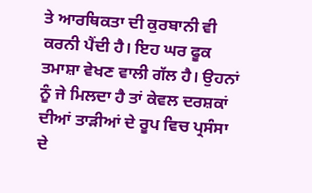ਤੇ ਆਰਥਿਕਤਾ ਦੀ ਕੁਰਬਾਨੀ ਵੀ ਕਰਨੀ ਪੈਂਦੀ ਹੈ। ਇਹ ਘਰ ਫੂਕ ਤਮਾਸ਼ਾ ਵੇਖਣ ਵਾਲੀ ਗੱਲ ਹੈ। ਉਹਨਾਂ ਨੂੰ ਜੇ ਮਿਲਦਾ ਹੈ ਤਾਂ ਕੇਵਲ ਦਰਸ਼ਕਾਂ ਦੀਆਂ ਤਾੜੀਆਂ ਦੇ ਰੂਪ ਵਿਚ ਪ੍ਰਸੰਸਾ ਦੇ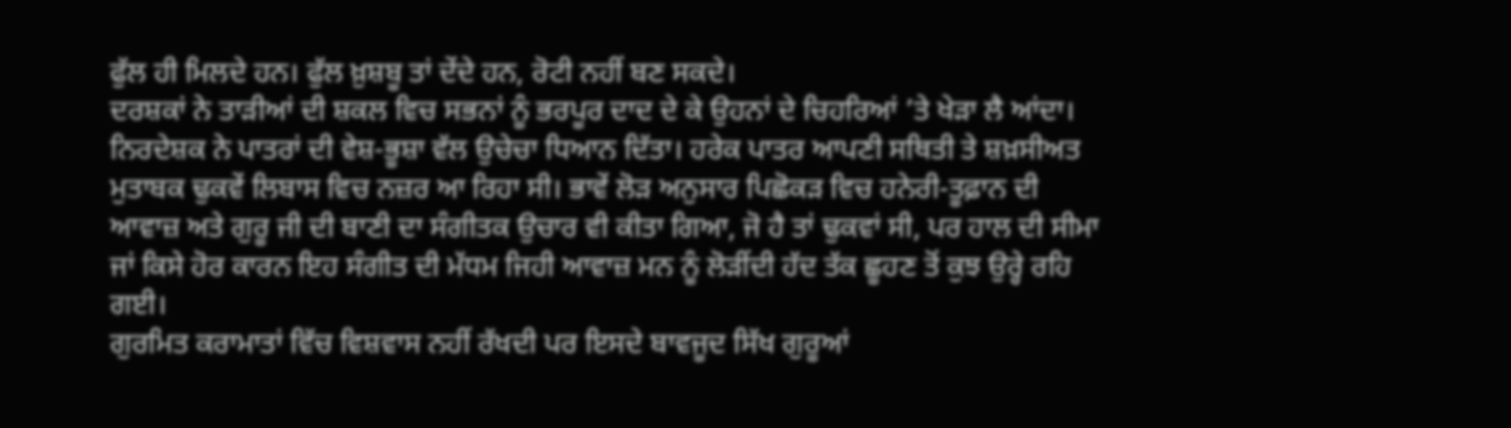ਫੁੱਲ ਹੀ ਮਿਲਦੇ ਹਨ। ਫੁੱਲ ਖ਼ੁਸ਼ਬੂ ਤਾਂ ਦੇਂਦੇ ਹਨ, ਰੋਟੀ ਨਹੀਂ ਬਣ ਸਕਦੇ।
ਦਰਸ਼ਕਾਂ ਨੇ ਤਾੜੀਆਂ ਦੀ ਸ਼ਕਲ ਵਿਚ ਸਭਨਾਂ ਨੂੰ ਭਰਪੂਰ ਦਾਦ ਦੇ ਕੇ ਉਹਨਾਂ ਦੇ ਚਿਹਰਿਆਂ ’ਤੇ ਖੇੜਾ ਲੈ ਆਂਦਾ।
ਨਿਰਦੇਸ਼ਕ ਨੇ ਪਾਤਰਾਂ ਦੀ ਵੇਸ਼-ਭੂਸ਼ਾ ਵੱਲ ਉਚੇਚਾ ਧਿਆਨ ਦਿੱਤਾ। ਹਰੇਕ ਪਾਤਰ ਆਪਣੀ ਸਥਿਤੀ ਤੇ ਸ਼ਖ਼ਸੀਅਤ ਮੁਤਾਬਕ ਢੁਕਵੇਂ ਲਿਬਾਸ ਵਿਚ ਨਜ਼ਰ ਆ ਰਿਹਾ ਸੀ। ਭਾਵੇਂ ਲੋੜ ਅਨੁਸਾਰ ਪਿਛੋਕੜ ਵਿਚ ਹਨੇਰੀ-ਤੂਫ਼ਾਨ ਦੀ ਆਵਾਜ਼ ਅਤੇ ਗੁਰੂ ਜੀ ਦੀ ਬਾਣੀ ਦਾ ਸੰਗੀਤਕ ਉਚਾਰ ਵੀ ਕੀਤਾ ਗਿਆ, ਜੋ ਹੈ ਤਾਂ ਢੁਕਵਾਂ ਸੀ, ਪਰ ਹਾਲ ਦੀ ਸੀਮਾ ਜਾਂ ਕਿਸੇ ਹੋਰ ਕਾਰਨ ਇਹ ਸੰਗੀਤ ਦੀ ਮੱਧਮ ਜਿਹੀ ਆਵਾਜ਼ ਮਨ ਨੂੰ ਲੋੜੀਂਦੀ ਹੱਦ ਤੱਕ ਛੂਹਣ ਤੋਂ ਕੁਝ ਉਰ੍ਹੇ ਰਹਿ ਗਈ।
ਗੁਰਮਿਤ ਕਰਾਮਾਤਾਂ ਵਿੱਚ ਵਿਸ਼ਵਾਸ ਨਹੀਂ ਰੱਖਦੀ ਪਰ ਇਸਦੇ ਬਾਵਜੂਦ ਸਿੱਖ ਗੁਰੂਆਂ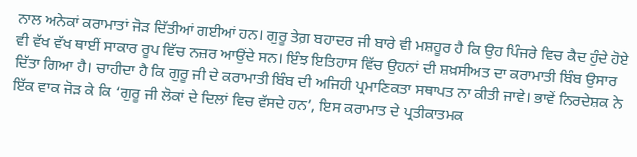ਨਾਲ ਅਨੇਕਾਂ ਕਰਾਮਾਤਾਂ ਜੋੜ ਦਿੱਤੀਆਂ ਗਈਆਂ ਹਨ। ਗੁਰੂ ਤੇਗ਼ ਬਹਾਦਰ ਜੀ ਬਾਰੇ ਵੀ ਮਸ਼ਹੂਰ ਹੈ ਕਿ ਉਹ ਪਿੰਜਰੇ ਵਿਚ ਕੈਦ ਹੁੰਦੇ ਹੋਏ ਵੀ ਵੱਖ ਵੱਖ ਥਾਈਂ ਸਾਕਾਰ ਰੂਪ ਵਿੱਚ ਨਜ਼ਰ ਆਉਂਦੇ ਸਨ। ਇੰਝ ਇਤਿਹਾਸ ਵਿੱਚ ਉਹਨਾਂ ਦੀ ਸ਼ਖ਼ਸੀਅਤ ਦਾ ਕਰਾਮਾਤੀ ਬਿੰਬ ਉਸਾਰ ਦਿੱਤਾ ਗਿਆ ਹੈ। ਚਾਹੀਦਾ ਹੈ ਕਿ ਗੁਰੂ ਜੀ ਦੇ ਕਰਾਮਾਤੀ ਬਿੰਬ ਦੀ ਅਜਿਹੀ ਪ੍ਰਮਾਣਿਕਤਾ ਸਥਾਪਤ ਨਾ ਕੀਤੀ ਜਾਵੇ। ਭਾਵੇਂ ਨਿਰਦੇਸ਼ਕ ਨੇ ਇੱਕ ਵਾਕ ਜੋੜ ਕੇ ਕਿ ‘ਗੁਰੂ ਜੀ ਲੋਕਾਂ ਦੇ ਦਿਲਾਂ ਵਿਚ ਵੱਸਦੇ ਹਨ’, ਇਸ ਕਰਾਮਾਤ ਦੇ ਪ੍ਰਤੀਕਾਤਮਕ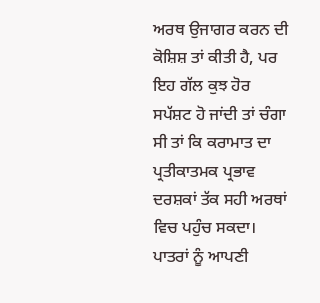ਅਰਥ ਉਜਾਗਰ ਕਰਨ ਦੀ ਕੋਸ਼ਿਸ਼ ਤਾਂ ਕੀਤੀ ਹੈ, ਪਰ ਇਹ ਗੱਲ ਕੁਝ ਹੋਰ ਸਪੱਸ਼ਟ ਹੋ ਜਾਂਦੀ ਤਾਂ ਚੰਗਾ ਸੀ ਤਾਂ ਕਿ ਕਰਾਮਾਤ ਦਾ ਪ੍ਰਤੀਕਾਤਮਕ ਪ੍ਰਭਾਵ ਦਰਸ਼ਕਾਂ ਤੱਕ ਸਹੀ ਅਰਥਾਂ ਵਿਚ ਪਹੁੰਚ ਸਕਦਾ। ਪਾਤਰਾਂ ਨੂੰ ਆਪਣੀ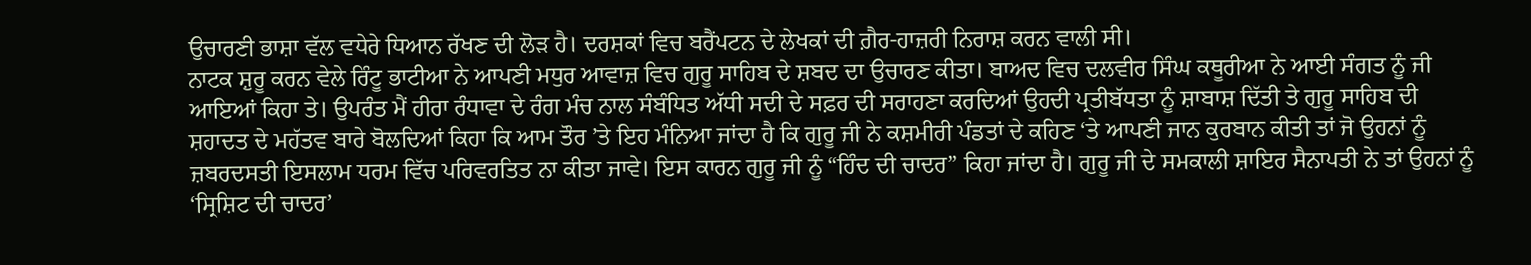ਉਚਾਰਣੀ ਭਾਸ਼ਾ ਵੱਲ ਵਧੇਰੇ ਧਿਆਨ ਰੱਖਣ ਦੀ ਲੋੜ ਹੈ। ਦਰਸ਼ਕਾਂ ਵਿਚ ਬਰੈਂਪਟਨ ਦੇ ਲੇਖਕਾਂ ਦੀ ਗ਼ੈਰ-ਹਾਜ਼ਰੀ ਨਿਰਾਸ਼ ਕਰਨ ਵਾਲੀ ਸੀ।
ਨਾਟਕ ਸ਼ੁਰੂ ਕਰਨ ਵੇਲੇ ਰਿੰਟੂ ਭਾਟੀਆ ਨੇ ਆਪਣੀ ਮਧੁਰ ਆਵਾਜ਼ ਵਿਚ ਗੁਰੂ ਸਾਹਿਬ ਦੇ ਸ਼ਬਦ ਦਾ ਉਚਾਰਣ ਕੀਤਾ। ਬਾਅਦ ਵਿਚ ਦਲਵੀਰ ਸਿੰਘ ਕਥੂਰੀਆ ਨੇ ਆਈ ਸੰਗਤ ਨੂੰ ਜੀ ਆਇਆਂ ਕਿਹਾ ਤੇ। ਉਪਰੰਤ ਮੈਂ ਹੀਰਾ ਰੰਧਾਵਾ ਦੇ ਰੰਗ ਮੰਚ ਨਾਲ ਸੰਬੰਧਿਤ ਅੱਧੀ ਸਦੀ ਦੇ ਸਫ਼ਰ ਦੀ ਸਰਾਹਣਾ ਕਰਦਿਆਂ ਉਹਦੀ ਪ੍ਰਤੀਬੱਧਤਾ ਨੂੰ ਸ਼ਾਬਾਸ਼ ਦਿੱਤੀ ਤੇ ਗੁਰੂ ਸਾਹਿਬ ਦੀ ਸ਼ਹਾਦਤ ਦੇ ਮਹੱਤਵ ਬਾਰੇ ਬੋਲਦਿਆਂ ਕਿਹਾ ਕਿ ਆਮ ਤੌਰ ’ਤੇ ਇਹ ਮੰਨਿਆ ਜਾਂਦਾ ਹੈ ਕਿ ਗੁਰੂ ਜੀ ਨੇ ਕਸ਼ਮੀਰੀ ਪੰਡਤਾਂ ਦੇ ਕਹਿਣ ‘ਤੇ ਆਪਣੀ ਜਾਨ ਕੁਰਬਾਨ ਕੀਤੀ ਤਾਂ ਜੋ ਉਹਨਾਂ ਨੂੰ ਜ਼ਬਰਦਸਤੀ ਇਸਲਾਮ ਧਰਮ ਵਿੱਚ ਪਰਿਵਰਤਿਤ ਨਾ ਕੀਤਾ ਜਾਵੇ। ਇਸ ਕਾਰਨ ਗੁਰੂ ਜੀ ਨੂੰ “ਹਿੰਦ ਦੀ ਚਾਦਰ” ਕਿਹਾ ਜਾਂਦਾ ਹੈ। ਗੁਰੂ ਜੀ ਦੇ ਸਮਕਾਲੀ ਸ਼ਾਇਰ ਸੈਨਾਪਤੀ ਨੇ ਤਾਂ ਉਹਨਾਂ ਨੂੰ ‘ਸ੍ਰਿਸ਼ਿਟ ਦੀ ਚਾਦਰ’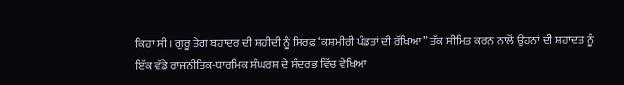ਕਿਹਾ ਸੀ। ਗੁਰੂ ਤੇਗ ਬਹਾਦਰ ਦੀ ਸ਼ਹੀਦੀ ਨੂੰ ਸਿਰਫ਼ ‘ਕਸ਼ਮੀਰੀ ਪੰਡਤਾਂ ਦੀ ਰੱਖਿਆ” ਤੱਕ ਸੀਮਿਤ ਕਰਨ ਨਾਲੋਂ ਉਹਨਾਂ ਦੀ ਸ਼ਹਾਦਤ ਨੂੰ ਇੱਕ ਵੱਡੇ ਰਾਜਨੀਤਿਕ-ਧਾਰਮਿਕ ਸੰਘਰਸ਼ ਦੇ ਸੰਦਰਭ ਵਿੱਚ ਵੇਖਿਆ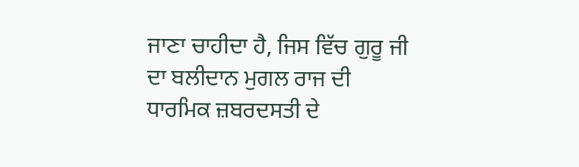ਜਾਣਾ ਚਾਹੀਦਾ ਹੈ, ਜਿਸ ਵਿੱਚ ਗੁਰੂ ਜੀ ਦਾ ਬਲੀਦਾਨ ਮੁਗਲ ਰਾਜ ਦੀ ਧਾਰਮਿਕ ਜ਼ਬਰਦਸਤੀ ਦੇ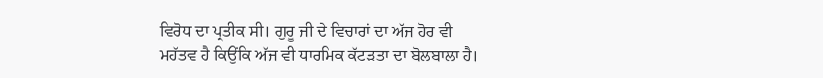ਵਿਰੋਧ ਦਾ ਪ੍ਰਤੀਕ ਸੀ। ਗੁਰੂ ਜੀ ਦੇ ਵਿਚਾਰਾਂ ਦਾ ਅੱਜ ਹੋਰ ਵੀ ਮਹੱਤਵ ਹੈ ਕਿਉਂਕਿ ਅੱਜ ਵੀ ਧਾਰਮਿਕ ਕੱਟੜਤਾ ਦਾ ਬੋਲਬਾਲਾ ਹੈ।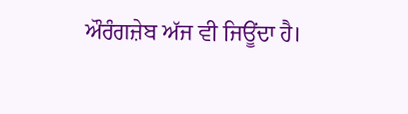ਔਰੰਗਜ਼ੇਬ ਅੱਜ ਵੀ ਜਿਊਂਦਾ ਹੈ।